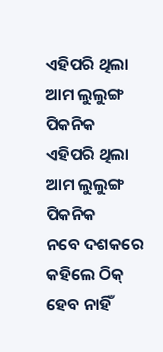ଏହିପରି ଥିଲା ଆମ ଲୁଲୁଙ୍ଗ ପିକନିକ
ଏହିପରି ଥିଲା ଆମ ଲୁଲୁଙ୍ଗ ପିକନିକ
ନବେ ଦଶକରେ କହିଲେ ଠିକ୍ ହେବ ନାହିଁ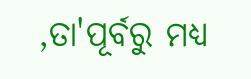,ତା'ପୂର୍ବରୁ ମଧ୍ୟ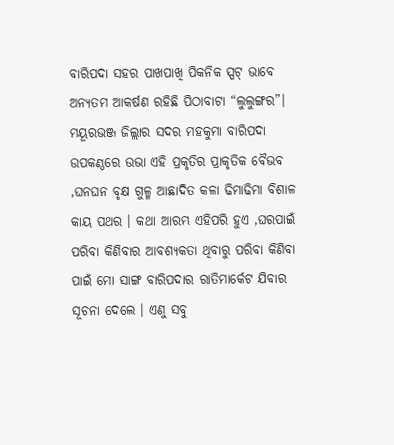ବାରିପଦା ସହର ପାଖପାଖି ପିକନିକ ସ୍ପଟ୍ ଭାବେ ଅନ୍ୟତମ ଆକର୍ଷଣ ରହିଛି ପିଠାବାଟା “ଲୁଲୁଙ୍ଗର”। ମୟୂରଭଞ୍ଜ ଜିଲ୍ଲାର ସଦର ମହକୁମା ବାରିପଦା ଉପକଣ୍ଠରେ ଉଭା ଏହି ପ୍ରକୃତିର ପ୍ରାକୃତିକ ବୈଭବ ,ଘନଘନ ବୃକ୍ଷ ଗୁଳ୍ମ ଆଛାଦିତ କଳା ଢିମାଢିମା ବିଶାଳ କାୟ ପଥର । କଥା ଆରମ୍ଭ ଏହିପରି ହୁଏ ,ଘରପାଇଁ ପରିବା କିଣିବାର ଆବଶ୍ୟକତା ଥିବାରୁ ପରିବା କିଣିବା ପାଇଁ ମୋ ସାଙ୍ଗ ବାରିପଦାର ରାତିମାର୍କେଟ ଯିବାର ସୂଚନା ଦେଲେ । ଏଣୁ ସବୁ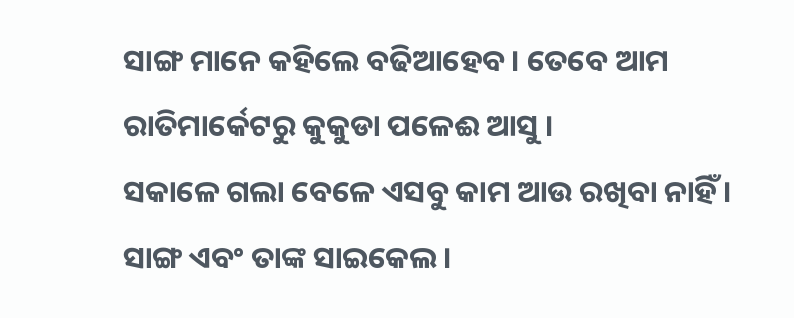ସାଙ୍ଗ ମାନେ କହିଲେ ବଢିଆହେବ। ତେବେ ଆମ ରାତିମାର୍କେଟରୁ କୁକୁଡା ପଳେଈ ଆସୁ ।
ସକାଳେ ଗଲା ବେଳେ ଏସବୁ କାମ ଆଉ ରଖିବା ନାହିଁ । ସାଙ୍ଗ ଏବଂ ତାଙ୍କ ସାଇକେଲ ।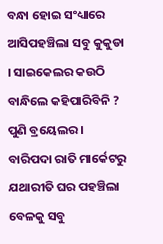ବନ୍ଧା ହୋଇ ସଂଧ୍ୟାରେ ଆସିପହଞ୍ଚିଲା ସବୁ କୁକୁଡା । ସାଇକେଲର କଉଠି ବାନ୍ଧିଲେ କହିପାରିବିନି ?
ପୁଣି ବ୍ରୟେଲର ।
ବାରିପଦା ରାତି ମାର୍କେଟରୁ ଯଥାରୀତି ଘର ପହଞ୍ଚିଲା ବେଳକୁ ସବୁ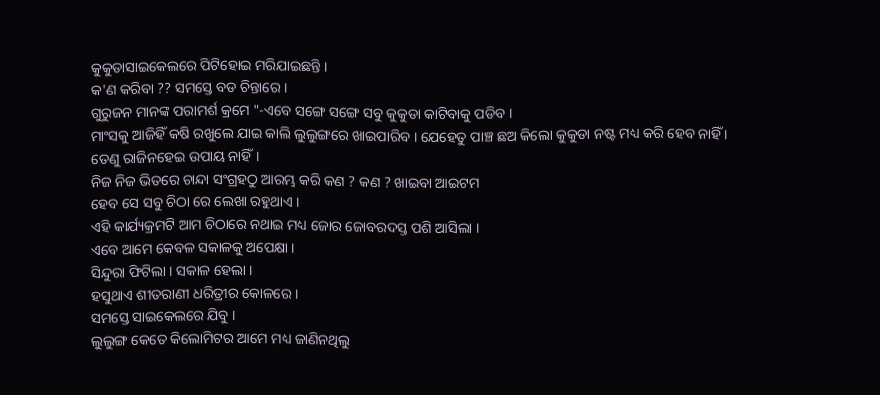କୁକୁଡାସାଇକେଲରେ ପିଟିହୋଇ ମରିଯାଇଛନ୍ତି ।
କ'ଣ କରିବା ?? ସମସ୍ତେ ବଡ ଚିନ୍ତାରେ ।
ଗୁରୁଜନ ମାନଙ୍କ ପରାମର୍ଶ କ୍ରମେ "-ଏବେ ସଙ୍ଗେ ସଙ୍ଗେ ସବୁ କୁକୁଡା କାଟିବାକୁ ପଡିବ ।
ମାଂସକୁ ଆଜିହିଁ କଷି ରଖୁଲେ ଯାଇ କାଲି ଲୁଲୁଙ୍ଗରେ ଖାଇପାରିବ । ଯେହେତୁ ପାଞ୍ଚ ଛଅ କିଲୋ କୁକୁଡା ନଷ୍ଟ ମଧ୍ୟ କରି ହେବ ନାହିଁ ।
ତେଣୁ ରାଜିନହେଇ ଉପାୟ ନାହିଁ।
ନିଜ ନିଜ ଭିତରେ ଚାନ୍ଦା ସଂଗ୍ରହଠୁ ଆରମ୍ଭ କରି କଣ ? କଣ ? ଖାଇବା ଆଇଟମ
ହେବ ସେ ସବୁ ଚିଠା ରେ ଲେଖା ରହୁଥାଏ ।
ଏହି କାର୍ଯ୍ୟକ୍ରମଟି ଆମ ଚିଠାରେ ନଥାଇ ମଧ୍ୟ ଜୋର ଜୋବରଦସ୍ତ ପଶି ଆସିଲା ।
ଏବେ ଆମେ କେବଳ ସକାଳକୁ ଅପେକ୍ଷା ।
ସିନ୍ଦୁରା ଫିଟିଲା । ସକାଳ ହେଲା ।
ହସୁଥାଏ ଶୀତରାଣୀ ଧରିତ୍ରୀର କୋଳରେ ।
ସମସ୍ତେ ସାଇକେଲରେ ଯିବୁ ।
ଲୁଲୁଙ୍ଗ କେତେ କିଲୋମିଟର ଆମେ ମଧ୍ୟ ଜାଣିନଥିଲୁ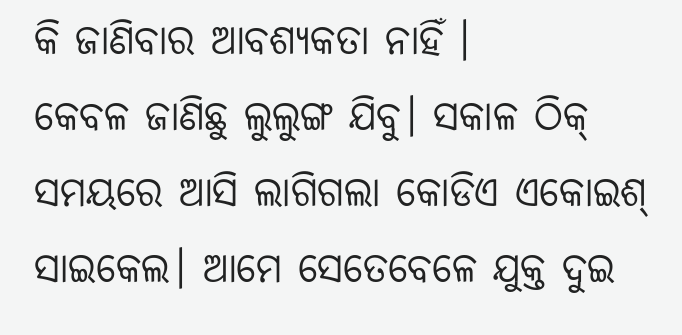କି ଜାଣିବାର ଆବଶ୍ୟକତା ନାହିଁ ।
କେବଳ ଜାଣିଛୁ ଲୁଲୁଙ୍ଗ ଯିବୁ। ସକାଳ ଠିକ୍ ସମୟରେ ଆସି ଲାଗିଗଲା କୋଡିଏ ଏକୋଇଶ୍ ସାଇକେଲ। ଆମେ ସେତେବେଳେ ଯୁକ୍ତ ଦୁଇ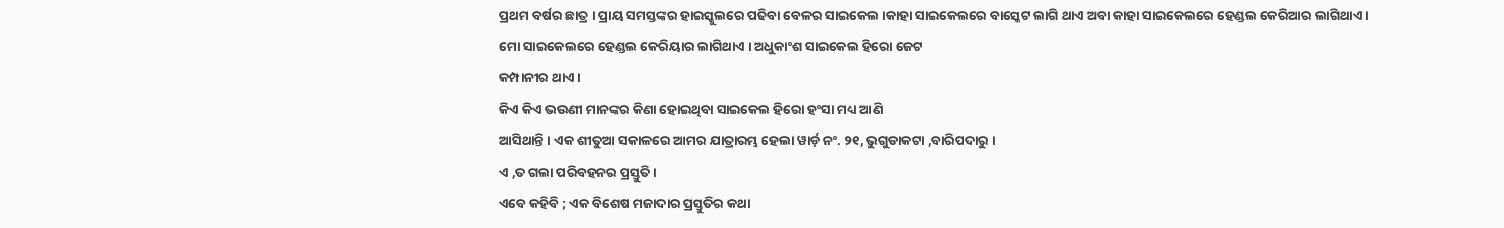ପ୍ରଥମ ବର୍ଷର ଛାତ୍ର । ପ୍ରାୟ ସମସ୍ତଙ୍କର ହାଇସ୍କୁଲରେ ପଢିବା ବେଳର ସାଇକେଲ ।କାହା ସାଇକେଲରେ ବାସ୍କେଟ ଲାଗି ଥାଏ ଅବା କାହା ସାଇକେଲରେ ହେଣ୍ଡଲ କେରିଆର ଲାଗିଥାଏ ।
ମୋ ସାଇକେଲରେ ହେଣ୍ଡଲ କେରିୟାର ଲାଗିଥାଏ । ଅଧୁକାଂଶ ସାଇକେଲ ହିରୋ ଜେଟ
କମ୍ପାନୀର ଥାଏ ।
କିଏ କିଏ ଭଉଣୀ ମାନଙ୍କର କିଣା ହୋଇଥିବା ସାଇକେଲ ହିରୋ ହଂସା ମଧ୍ୟ ଆଣି
ଆସିଥାନ୍ତି । ଏକ ଶୀତୁଆ ସକାଳରେ ଆମର ଯାତ୍ରାରମ୍ଭ ହେଲା ୱାର୍ଡ଼ ନଂ. ୨୧, ଭୁଗୁଡାକଟା ,ବାରିପଦାରୁ ।
ଏ ,ତ ଗଲା ପରିବହନର ପ୍ରସ୍ତୁତି ।
ଏବେ କହିବି ; ଏକ ବିଶେଷ ମଜାଦାର ପ୍ରସ୍ତୁତିର କଥା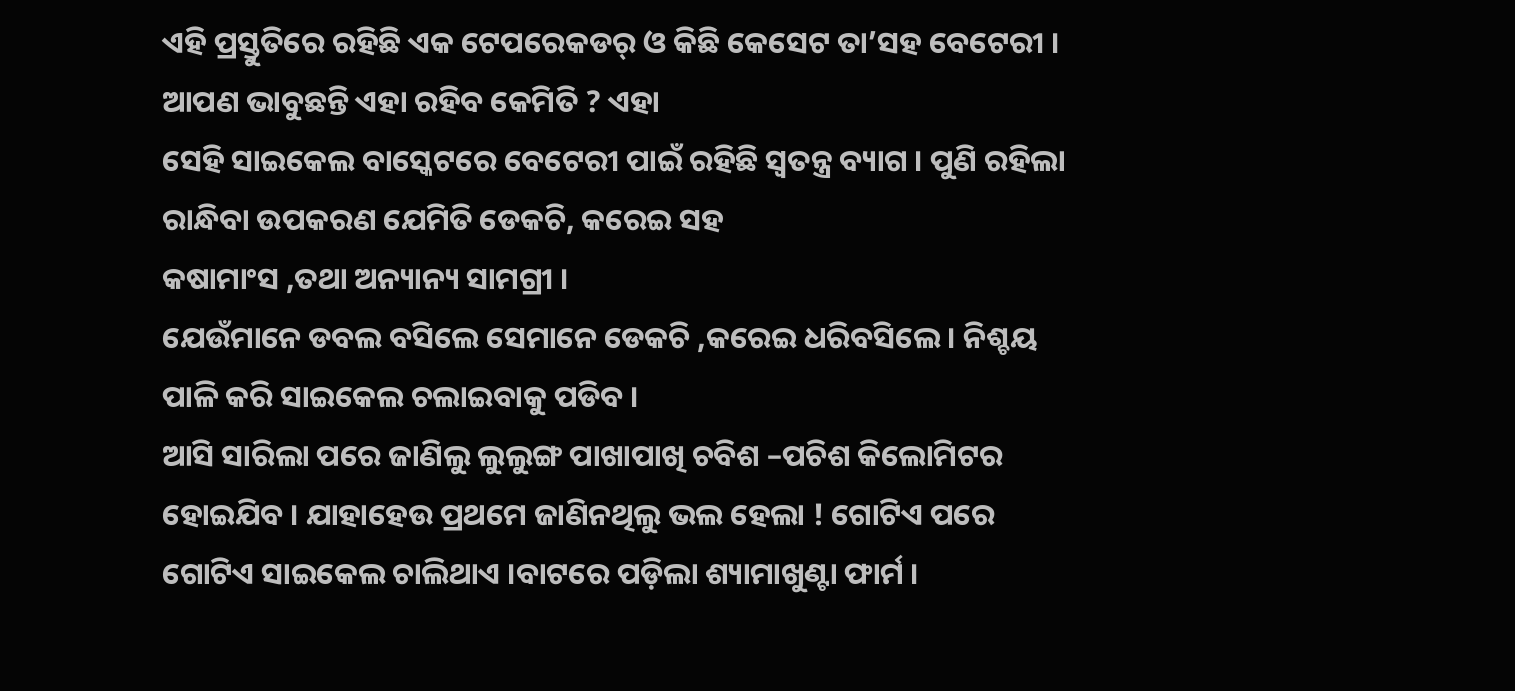ଏହି ପ୍ରସ୍ତୁତିରେ ରହିଛି ଏକ ଟେପରେକଡର୍ ଓ କିଛି କେସେଟ ତା’ସହ ବେଟେରୀ ।
ଆପଣ ଭାବୁଛନ୍ତି ଏହା ରହିବ କେମିତି ? ଏହା
ସେହି ସାଇକେଲ ବାସ୍କେଟରେ ବେଟେରୀ ପାଇଁ ରହିଛି ସ୍ୱତନ୍ତ୍ର ବ୍ୟାଗ । ପୁଣି ରହିଲା ରାନ୍ଧିବା ଉପକରଣ ଯେମିତି ଡେକଚି, କରେଇ ସହ
କଷାମାଂସ ,ତଥା ଅନ୍ୟାନ୍ୟ ସାମଗ୍ରୀ ।
ଯେଉଁମାନେ ଡବଲ ବସିଲେ ସେମାନେ ଡେକଚି ,କରେଇ ଧରିବସିଲେ। ନିଶ୍ଚୟ ପାଳି କରି ସାଇକେଲ ଚଲାଇବାକୁ ପଡିବ ।
ଆସି ସାରିଲା ପରେ ଜାଣିଲୁ ଲୁଲୁଙ୍ଗ ପାଖାପାଖି ଚବିଶ –ପଚିଶ କିଲୋମିଟର ହୋଇଯିବ । ଯାହାହେଉ ପ୍ରଥମେ ଜାଣିନଥିଲୁ ଭଲ ହେଲା ! ଗୋଟିଏ ପରେ ଗୋଟିଏ ସାଇକେଲ ଚାଲିଥାଏ ।ବାଟରେ ପଡ଼ିଲା ଶ୍ୟାମାଖୁଣ୍ଟା ଫାର୍ମ ।